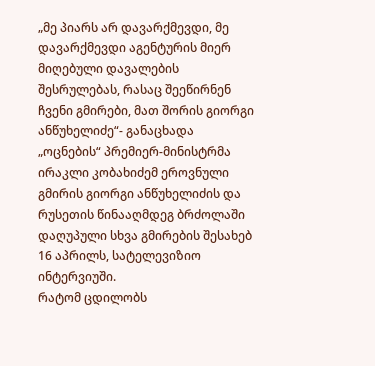„მე პიარს არ დავარქმევდი, მე დავარქმევდი აგენტურის მიერ მიღებული დავალების შესრულებას, რასაც შეეწირნენ ჩვენი გმირები, მათ შორის გიორგი ანწუხელიძე“- განაცხადა „ოცნების“ პრემიერ-მინისტრმა ირაკლი კობახიძემ ეროვნული გმირის გიორგი ანწუხელიძის და რუსეთის წინააღმდეგ ბრძოლაში დაღუპული სხვა გმირების შესახებ 16 აპრილს, სატელევიზიო ინტერვიუში.
რატომ ცდილობს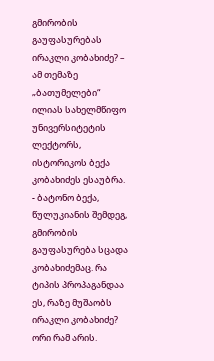გმირობის გაუფასურებას ირაკლი კობახიძე? – ამ თემაზე „ბათუმელები“ ილიას სახელმწიფო უნივერსიტეტის ლექტორს, ისტორიკოს ბექა კობახიძეს ესაუბრა.
- ბატონო ბექა, წულუკიანის შემდეგ, გმირობის გაუფასურება სცადა კობახიძემაც. რა ტიპის პროპაგანდაა ეს, რაზე მუშაობს ირაკლი კობახიძე?
ორი რამ არის.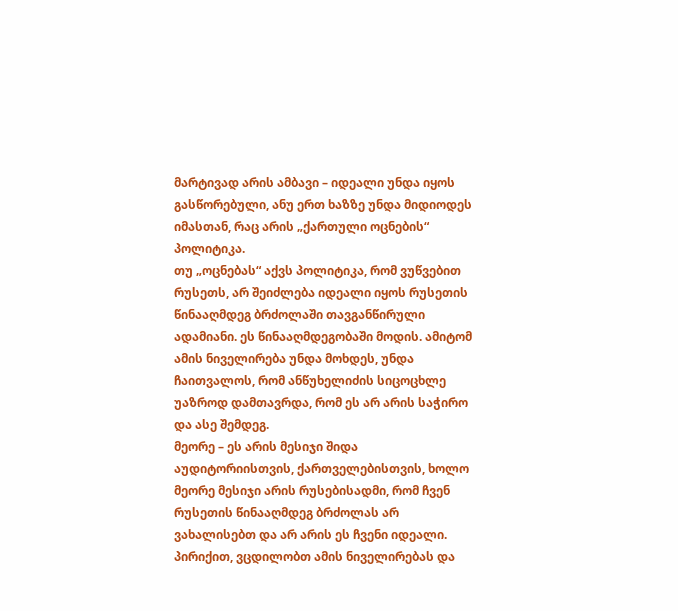მარტივად არის ამბავი – იდეალი უნდა იყოს გასწორებული, ანუ ერთ ხაზზე უნდა მიდიოდეს იმასთან, რაც არის „ქართული ოცნების“ პოლიტიკა.
თუ „ოცნებას“ აქვს პოლიტიკა, რომ ვუწვებით რუსეთს, არ შეიძლება იდეალი იყოს რუსეთის წინააღმდეგ ბრძოლაში თავგანწირული ადამიანი. ეს წინააღმდეგობაში მოდის. ამიტომ ამის ნიველირება უნდა მოხდეს, უნდა ჩაითვალოს, რომ ანწუხელიძის სიცოცხლე უაზროდ დამთავრდა, რომ ეს არ არის საჭირო და ასე შემდეგ.
მეორე – ეს არის მესიჯი შიდა აუდიტორიისთვის, ქართველებისთვის, ხოლო მეორე მესიჯი არის რუსებისადმი, რომ ჩვენ რუსეთის წინააღმდეგ ბრძოლას არ ვახალისებთ და არ არის ეს ჩვენი იდეალი. პირიქით, ვცდილობთ ამის ნიველირებას და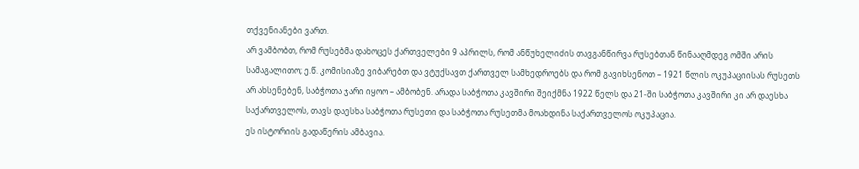თქვენიანები ვართ.
არ ვამბობთ, რომ რუსებმა დახოცეს ქართველები 9 აპრილს, რომ ანწუხელიძის თავგანწირვა რუსებთან წინააღმდეგ ომში არის სამაგალითო; ე.წ. კომისიაზე ვიბარებთ და ვტუქსავთ ქართველ სამხედროებს და რომ გავიხსენოთ – 1921 წლის ოკუპაციისას რუსეთს არ ახსენებენ, საბჭოთა ჯარი იყოო – ამბობენ. არადა საბჭოთა კავშირი შეიქმნა 1922 წელს და 21-ში საბჭოთა კავშირი კი არ დაესხა საქართველოს, თავს დაესხა საბჭოთა რუსეთი და საბჭოთა რუსეთმა მოახდინა საქართველოს ოკუპაცია.
ეს ისტორიის გადაწერის ამბავია.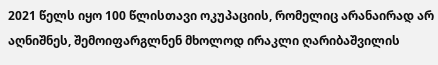2021 წელს იყო 100 წლისთავი ოკუპაციის, რომელიც არანაირად არ აღნიშნეს, შემოიფარგლნენ მხოლოდ ირაკლი ღარიბაშვილის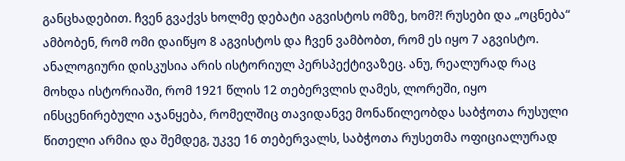განცხადებით. ჩვენ გვაქვს ხოლმე დებატი აგვისტოს ომზე, ხომ?! რუსები და „ოცნება“ ამბობენ, რომ ომი დაიწყო 8 აგვისტოს და ჩვენ ვამბობთ, რომ ეს იყო 7 აგვისტო.
ანალოგიური დისკუსია არის ისტორიულ პერსპექტივაზეც. ანუ, რეალურად რაც მოხდა ისტორიაში, რომ 1921 წლის 12 თებერვლის ღამეს, ლორეში, იყო ინსცენირებული აჯანყება, რომელშიც თავიდანვე მონაწილეობდა საბჭოთა რუსული წითელი არმია და შემდეგ, უკვე 16 თებერვალს, საბჭოთა რუსეთმა ოფიციალურად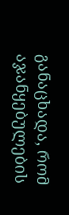განაცხადა, რომ აჯანყებულების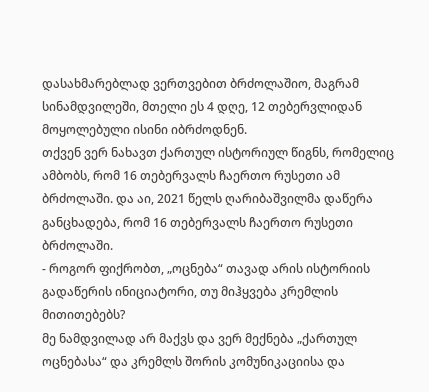დასახმარებლად ვერთვებით ბრძოლაშიო, მაგრამ სინამდვილეში, მთელი ეს 4 დღე, 12 თებერვლიდან მოყოლებული ისინი იბრძოდნენ.
თქვენ ვერ ნახავთ ქართულ ისტორიულ წიგნს, რომელიც ამბობს, რომ 16 თებერვალს ჩაერთო რუსეთი ამ ბრძოლაში. და აი, 2021 წელს ღარიბაშვილმა დაწერა განცხადება, რომ 16 თებერვალს ჩაერთო რუსეთი ბრძოლაში.
- როგორ ფიქრობთ, „ოცნება“ თავად არის ისტორიის გადაწერის ინიციატორი, თუ მიჰყვება კრემლის მითითებებს?
მე ნამდვილად არ მაქვს და ვერ მექნება „ქართულ ოცნებასა“ და კრემლს შორის კომუნიკაციისა და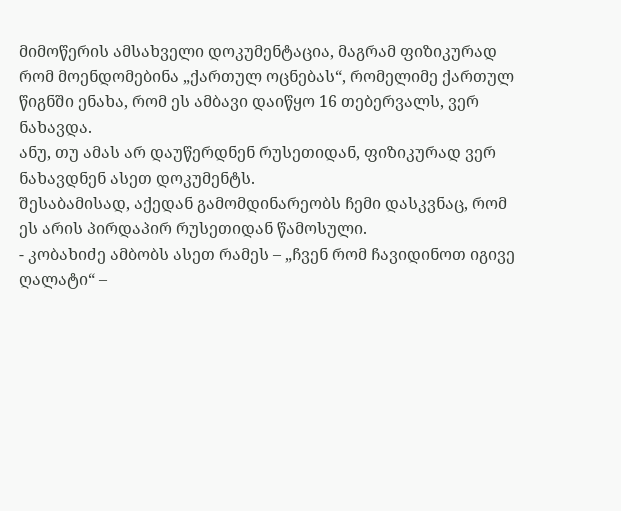მიმოწერის ამსახველი დოკუმენტაცია, მაგრამ ფიზიკურად რომ მოენდომებინა „ქართულ ოცნებას“, რომელიმე ქართულ წიგნში ენახა, რომ ეს ამბავი დაიწყო 16 თებერვალს, ვერ ნახავდა.
ანუ, თუ ამას არ დაუწერდნენ რუსეთიდან, ფიზიკურად ვერ ნახავდნენ ასეთ დოკუმენტს.
შესაბამისად, აქედან გამომდინარეობს ჩემი დასკვნაც, რომ ეს არის პირდაპირ რუსეთიდან წამოსული.
- კობახიძე ამბობს ასეთ რამეს – „ჩვენ რომ ჩავიდინოთ იგივე ღალატი“ –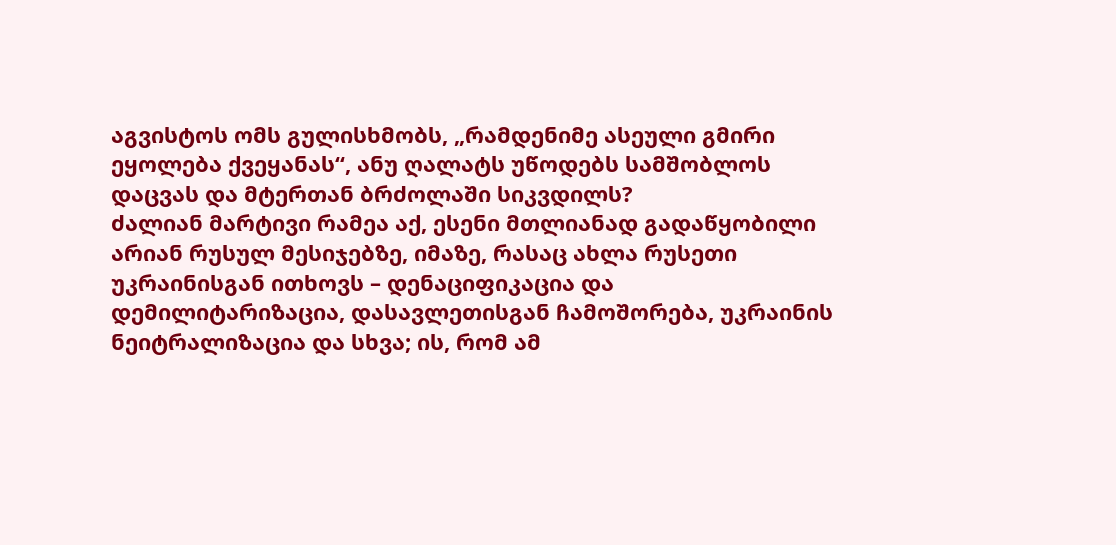აგვისტოს ომს გულისხმობს, „რამდენიმე ასეული გმირი ეყოლება ქვეყანას“, ანუ ღალატს უწოდებს სამშობლოს დაცვას და მტერთან ბრძოლაში სიკვდილს?
ძალიან მარტივი რამეა აქ, ესენი მთლიანად გადაწყობილი არიან რუსულ მესიჯებზე, იმაზე, რასაც ახლა რუსეთი უკრაინისგან ითხოვს – დენაციფიკაცია და დემილიტარიზაცია, დასავლეთისგან ჩამოშორება, უკრაინის ნეიტრალიზაცია და სხვა; ის, რომ ამ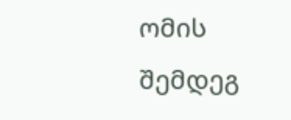ომის შემდეგ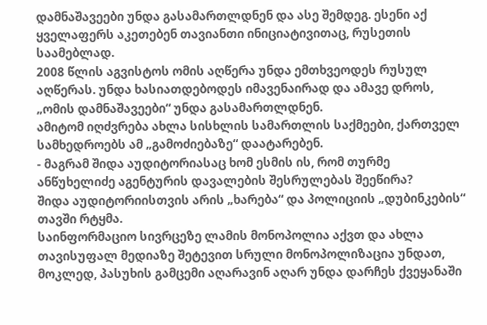დამნაშავეები უნდა გასამართლდნენ და ასე შემდეგ. ესენი აქ ყველაფერს აკეთებენ თავიანთი ინიციატივითაც, რუსეთის საამებლად.
2008 წლის აგვისტოს ომის აღწერა უნდა ემთხვეოდეს რუსულ აღწერას. უნდა ხასიათდებოდეს იმავენაირად და ამავე დროს, „ომის დამნაშავეები“ უნდა გასამართლდნენ.
ამიტომ იღძვრება ახლა სისხლის სამართლის საქმეები, ქართველ სამხედროებს ამ „გამოძიებაზე“ დაატარებენ.
- მაგრამ შიდა აუდიტორიასაც ხომ ესმის ის, რომ თურმე ანწუხელიძე აგენტურის დავალების შესრულებას შეეწირა?
შიდა აუდიტორიისთვის არის „ხარება“ და პოლიციის „დუბინკების“ თავში რტყმა.
საინფორმაციო სივრცეზე ლამის მონოპოლია აქვთ და ახლა თავისუფალ მედიაზე შეტევით სრული მონოპოლიზაცია უნდათ, მოკლედ, პასუხის გამცემი აღარავინ აღარ უნდა დარჩეს ქვეყანაში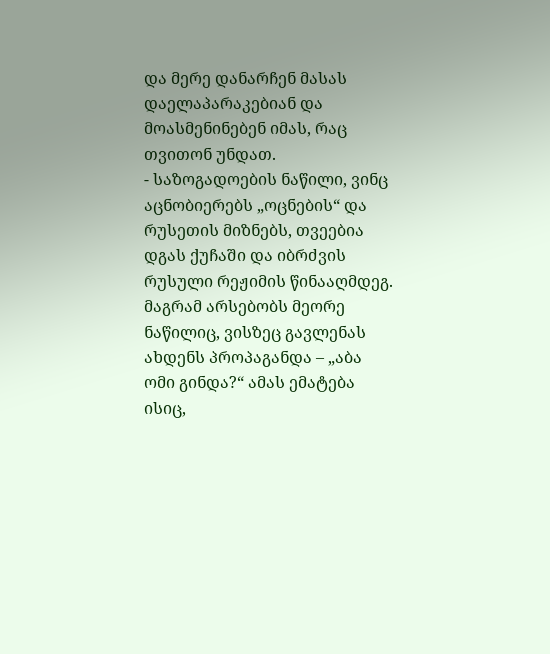და მერე დანარჩენ მასას დაელაპარაკებიან და მოასმენინებენ იმას, რაც თვითონ უნდათ.
- საზოგადოების ნაწილი, ვინც აცნობიერებს „ოცნების“ და რუსეთის მიზნებს, თვეებია დგას ქუჩაში და იბრძვის რუსული რეჟიმის წინააღმდეგ. მაგრამ არსებობს მეორე ნაწილიც, ვისზეც გავლენას ახდენს პროპაგანდა – „აბა ომი გინდა?“ ამას ემატება ისიც,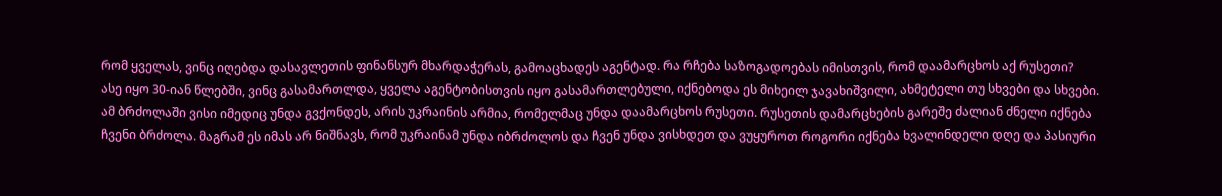რომ ყველას, ვინც იღებდა დასავლეთის ფინანსურ მხარდაჭერას, გამოაცხადეს აგენტად. რა რჩება საზოგადოებას იმისთვის, რომ დაამარცხოს აქ რუსეთი?
ასე იყო 30-იან წლებში, ვინც გასამართლდა, ყველა აგენტობისთვის იყო გასამართლებული, იქნებოდა ეს მიხეილ ჯავახიშვილი, ახმეტელი თუ სხვები და სხვები.
ამ ბრძოლაში ვისი იმედიც უნდა გვქონდეს, არის უკრაინის არმია, რომელმაც უნდა დაამარცხოს რუსეთი. რუსეთის დამარცხების გარეშე ძალიან ძნელი იქნება ჩვენი ბრძოლა. მაგრამ ეს იმას არ ნიშნავს, რომ უკრაინამ უნდა იბრძოლოს და ჩვენ უნდა ვისხდეთ და ვუყუროთ როგორი იქნება ხვალინდელი დღე და პასიური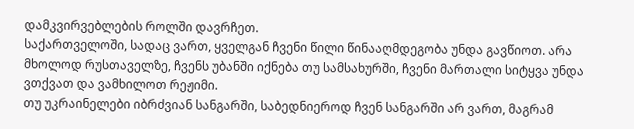დამკვირვებლების როლში დავრჩეთ.
საქართველოში, სადაც ვართ, ყველგან ჩვენი წილი წინააღმდეგობა უნდა გავწიოთ. არა მხოლოდ რუსთაველზე, ჩვენს უბანში იქნება თუ სამსახურში, ჩვენი მართალი სიტყვა უნდა ვთქვათ და ვამხილოთ რეჟიმი.
თუ უკრაინელები იბრძვიან სანგარში, საბედნიეროდ ჩვენ სანგარში არ ვართ, მაგრამ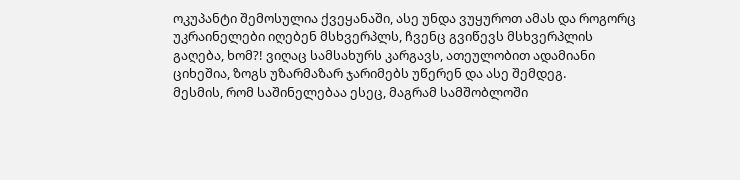ოკუპანტი შემოსულია ქვეყანაში, ასე უნდა ვუყუროთ ამას და როგორც უკრაინელები იღებენ მსხვერპლს, ჩვენც გვიწევს მსხვერპლის გაღება, ხომ?! ვიღაც სამსახურს კარგავს, ათეულობით ადამიანი ციხეშია, ზოგს უზარმაზარ ჯარიმებს უწერენ და ასე შემდეგ.
მესმის, რომ საშინელებაა ესეც, მაგრამ სამშობლოში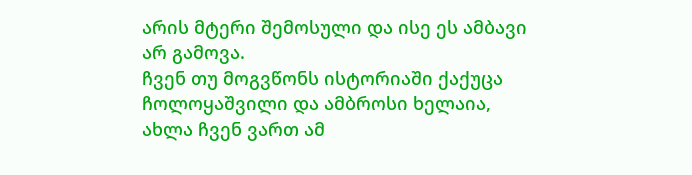არის მტერი შემოსული და ისე ეს ამბავი არ გამოვა.
ჩვენ თუ მოგვწონს ისტორიაში ქაქუცა ჩოლოყაშვილი და ამბროსი ხელაია, ახლა ჩვენ ვართ ამ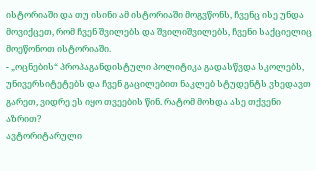ისტორიაში და თუ ისინი ამ ისტორიაში მოგვწონს, ჩვენც ისე უნდა მოვიქცეთ, რომ ჩვენ შვილებს და შვილიშვილებს, ჩვენი საქციელიც მოეწონოთ ისტორიაში.
- „ოცნების“ პროპაგანდისტული პოლიტიკა გადასწვდა სკოლებს, უნივერსიტეტებს და ჩვენ გაცილებით ნაკლებ სტუდენტს ვხედავთ გარეთ, ვიდრე ეს იყო თვეების წინ. რატომ მოხდა ასე თქვენი აზრით?
ავტორიტარული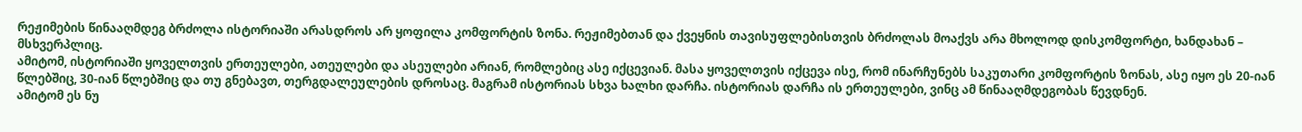რეჟიმების წინააღმდეგ ბრძოლა ისტორიაში არასდროს არ ყოფილა კომფორტის ზონა. რეჟიმებთან და ქვეყნის თავისუფლებისთვის ბრძოლას მოაქვს არა მხოლოდ დისკომფორტი, ხანდახან – მსხვერპლიც.
ამიტომ, ისტორიაში ყოველთვის ერთეულები, ათეულები და ასეულები არიან, რომლებიც ასე იქცევიან. მასა ყოველთვის იქცევა ისე, რომ ინარჩუნებს საკუთარი კომფორტის ზონას, ასე იყო ეს 20-იან წლებშიც, 30-იან წლებშიც და თუ გნებავთ, თერგდალეულების დროსაც. მაგრამ ისტორიას სხვა ხალხი დარჩა. ისტორიას დარჩა ის ერთეულები, ვინც ამ წინააღმდეგობას წევდნენ.
ამიტომ ეს ნუ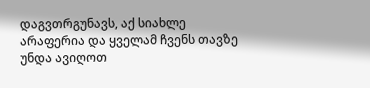დაგვთრგუნავს, აქ სიახლე არაფერია და ყველამ ჩვენს თავზე უნდა ავიღოთ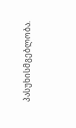პასუხისმგებლობა.